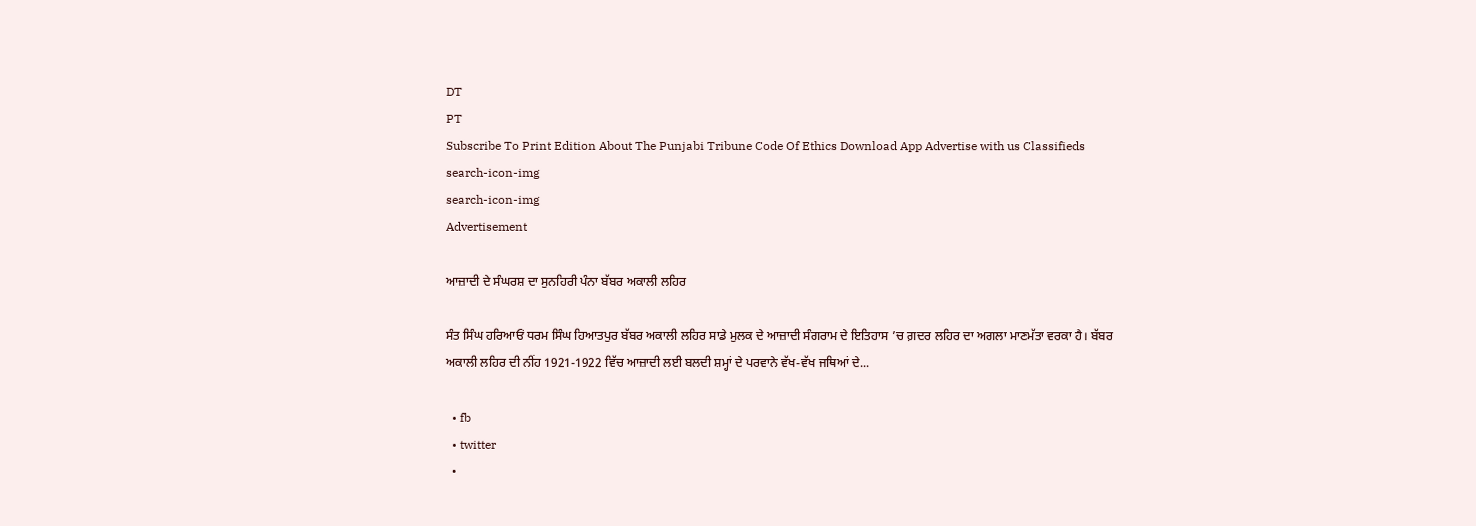DT
PT
Subscribe To Print Edition About The Punjabi Tribune Code Of Ethics Download App Advertise with us Classifieds
search-icon-img
search-icon-img
Advertisement

ਆਜ਼ਾਦੀ ਦੇ ਸੰਘਰਸ਼ ਦਾ ਸੁਨਹਿਰੀ ਪੰਨਾ ਬੱਬਰ ਅਕਾਲੀ ਲਹਿਰ

ਸੰਤ ਸਿੰਘ ਹਰਿਆਓਂ ਧਰਮ ਸਿੰਘ ਹਿਆਤਪੁਰ ਬੱਬਰ ਅਕਾਲੀ ਲਹਿਰ ਸਾਡੇ ਮੁਲਕ ਦੇ ਆਜ਼ਾਦੀ ਸੰਗਰਾਮ ਦੇ ਇਤਿਹਾਸ ’ਚ ਗ਼ਦਰ ਲਹਿਰ ਦਾ ਅਗਲਾ ਮਾਣਮੱਤਾ ਵਰਕਾ ਹੈ। ਬੱਬਰ ਅਕਾਲੀ ਲਹਿਰ ਦੀ ਨੀਂਹ 1921-1922 ਵਿੱਚ ਆਜ਼ਾਦੀ ਲਈ ਬਲਦੀ ਸ਼ਮ੍ਹਾਂ ਦੇ ਪਰਵਾਨੇ ਵੱਖ-ਵੱਖ ਜਥਿਆਂ ਦੇ...

  • fb
  • twitter
  •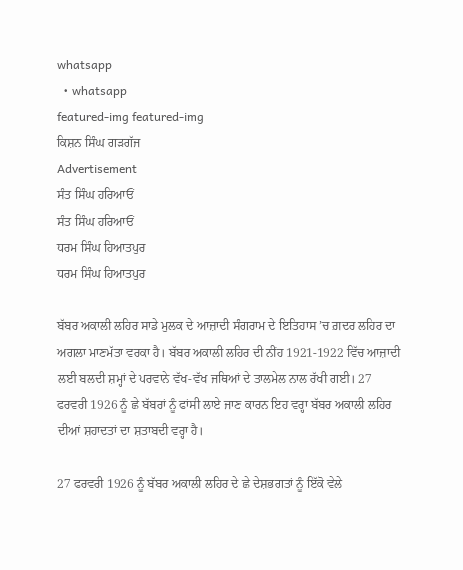whatsapp
  • whatsapp
featured-img featured-img
ਕਿਸ਼ਨ ਸਿੰਘ ਗੜਗੱਜ
Advertisement
ਸੰਤ ਸਿੰਘ ਹਰਿਆਓਂ
ਸੰਤ ਸਿੰਘ ਹਰਿਆਓਂ
ਧਰਮ ਸਿੰਘ ਹਿਆਤਪੁਰ
ਧਰਮ ਸਿੰਘ ਹਿਆਤਪੁਰ

ਬੱਬਰ ਅਕਾਲੀ ਲਹਿਰ ਸਾਡੇ ਮੁਲਕ ਦੇ ਆਜ਼ਾਦੀ ਸੰਗਰਾਮ ਦੇ ਇਤਿਹਾਸ ’ਚ ਗ਼ਦਰ ਲਹਿਰ ਦਾ ਅਗਲਾ ਮਾਣਮੱਤਾ ਵਰਕਾ ਹੈ। ਬੱਬਰ ਅਕਾਲੀ ਲਹਿਰ ਦੀ ਨੀਂਹ 1921-1922 ਵਿੱਚ ਆਜ਼ਾਦੀ ਲਈ ਬਲਦੀ ਸ਼ਮ੍ਹਾਂ ਦੇ ਪਰਵਾਨੇ ਵੱਖ-ਵੱਖ ਜਥਿਆਂ ਦੇ ਤਾਲਮੇਲ ਨਾਲ ਰੱਖੀ ਗਈ। 27 ਫਰਵਰੀ 1926 ਨੂੰ ਛੇ ਬੱਬਰਾਂ ਨੂੰ ਫਾਂਸੀ ਲਾਏ ਜਾਣ ਕਾਰਨ ਇਹ ਵਰ੍ਹਾ ਬੱਬਰ ਅਕਾਲੀ ਲਹਿਰ ਦੀਆਂ ਸ਼ਹਾਦਤਾਂ ਦਾ ਸ਼ਤਾਬਦੀ ਵਰ੍ਹਾ ਹੈ।

27 ਫਰਵਰੀ 1926 ਨੂੰ ਬੱਬਰ ਅਕਾਲੀ ਲਹਿਰ ਦੇ ਛੇ ਦੇਸ਼ਭਗਤਾਂ ਨੂੰ ਇੱਕੋ ਵੇਲੇ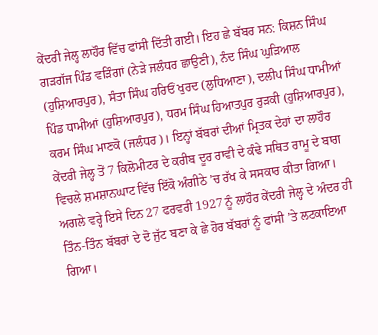ਕੇਂਦਰੀ ਜੇਲ੍ਹ ਲਾਹੌਰ ਵਿੱਚ ਫਾਂਸੀ ਦਿੱਤੀ ਗਈ। ਇਹ ਛੇ ਬੱਬਰ ਸਨ: ਕਿਸ਼ਨ ਸਿੰਘ ਗੜਗੱਜ ਪਿੰਡ ਵੜਿੰਗਾਂ (ਨੇੜੇ ਜਲੰਧਰ ਛਾਉਣੀ), ਨੰਦ ਸਿੰਘ ਘੁੜਿਆਲ (ਹੁਸ਼ਿਆਰਪੁਰ), ਸੰਤਾ ਸਿੰਘ ਹਰਿਓਂ ਖੁਰਦ (ਲੁਧਿਆਣਾ), ਦਲੀਪ ਸਿੰਘ ਧਾਮੀਆਂ ਪਿੰਡ ਧਾਮੀਆਂ (ਹੁਸ਼ਿਆਰਪੁਰ), ਧਰਮ ਸਿੰਘ ਹਿਆਤਪੁਰ ਰੁੜਕੀ (ਹੁਸ਼ਿਆਰਪੁਰ), ਕਰਮ ਸਿੰਘ ਮਾਣਕੋ (ਜਲੰਧਰ)। ਇਨ੍ਹਾਂ ਬੱਬਰਾਂ ਦੀਆਂ ਮ੍ਰਿਤਕ ਦੇਹਾਂ ਦਾ ਲਾਹੌਰ ਕੇਂਦਰੀ ਜੇਲ੍ਹ ਤੋਂ 7 ਕਿਲੋਮੀਟਰ ਦੇ ਕਰੀਬ ਦੂਰ ਰਾਵੀ ਦੇ ਕੰਢੇ ਸਥਿਤ ਰਾਮੂ ਦੇ ਬਾਗ ਵਿਚਲੇ ਸ਼ਮਸ਼ਾਨਘਾਟ ਵਿੱਚ ਇੱਕੋ ਅੰਗੀਠੇ ’ਚ ਰੱਖ ਕੇ ਸਸਕਾਰ ਕੀਤਾ ਗਿਆ। ਅਗਲੇ ਵਰ੍ਹੇ ਇਸੇ ਦਿਨ 27 ਫਰਵਰੀ 1927 ਨੂੰ ਲਾਹੌਰ ਕੇਂਦਰੀ ਜੇਲ੍ਹ ਦੇ ਅੰਦਰ ਹੀ ਤਿੰਨ-ਤਿੰਨ ਬੱਬਰਾਂ ਦੇ ਦੋ ਜੁੱਟ ਬਣਾ ਕੇ ਛੇ ਹੋਰ ਬੱਬਰਾਂ ਨੂੰ ਫਾਂਸੀ ’ਤੇ ਲਟਕਾਇਆ ਗਿਆ।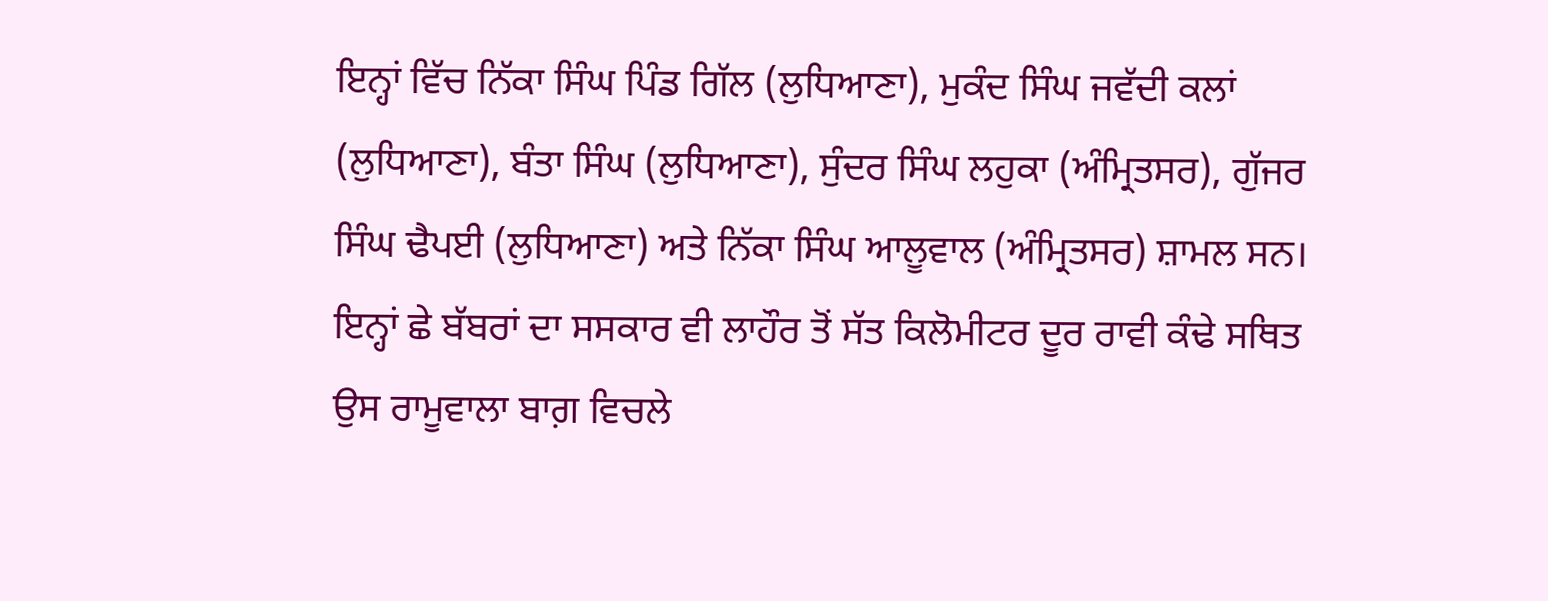ਇਨ੍ਹਾਂ ਵਿੱਚ ਨਿੱਕਾ ਸਿੰਘ ਪਿੰਡ ਗਿੱਲ (ਲੁਧਿਆਣਾ), ਮੁਕੰਦ ਸਿੰਘ ਜਵੱਦੀ ਕਲਾਂ (ਲੁਧਿਆਣਾ), ਬੰਤਾ ਸਿੰਘ (ਲੁਧਿਆਣਾ), ਸੁੰਦਰ ਸਿੰਘ ਲਹੁਕਾ (ਅੰਮ੍ਰਿਤਸਰ), ਗੁੱਜਰ ਸਿੰਘ ਢੈਪਈ (ਲੁਧਿਆਣਾ) ਅਤੇ ਨਿੱਕਾ ਸਿੰਘ ਆਲੂਵਾਲ (ਅੰਮ੍ਰਿਤਸਰ) ਸ਼ਾਮਲ ਸਨ। ਇਨ੍ਹਾਂ ਛੇ ਬੱਬਰਾਂ ਦਾ ਸਸਕਾਰ ਵੀ ਲਾਹੌਰ ਤੋਂ ਸੱਤ ਕਿਲੋਮੀਟਰ ਦੂਰ ਰਾਵੀ ਕੰਢੇ ਸਥਿਤ ਉਸ ਰਾਮੂਵਾਲਾ ਬਾਗ਼ ਵਿਚਲੇ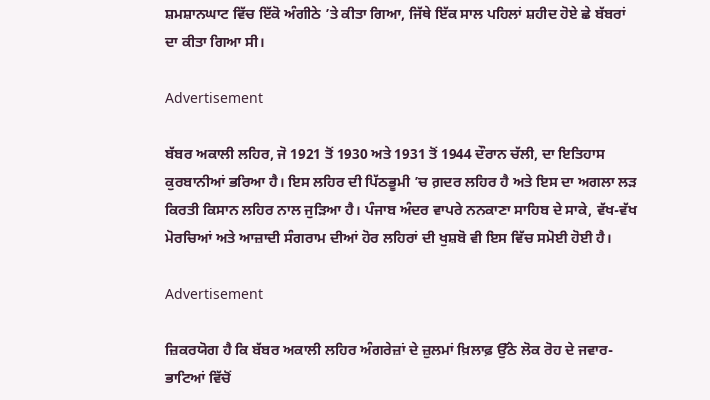ਸ਼ਮਸ਼ਾਨਘਾਟ ਵਿੱਚ ਇੱਕੋ ਅੰਗੀਠੇ ’ਤੇ ਕੀਤਾ ਗਿਆ, ਜਿੱਥੇ ਇੱਕ ਸਾਲ ਪਹਿਲਾਂ ਸ਼ਹੀਦ ਹੋਏ ਛੇ ਬੱਬਰਾਂ ਦਾ ਕੀਤਾ ਗਿਆ ਸੀ।

Advertisement

ਬੱਬਰ ਅਕਾਲੀ ਲਹਿਰ, ਜੋ 1921 ਤੋਂ 1930 ਅਤੇ 1931 ਤੋਂ 1944 ਦੌਰਾਨ ਚੱਲੀ, ਦਾ ਇਤਿਹਾਸ ਕੁਰਬਾਨੀਆਂ ਭਰਿਆ ਹੈ। ਇਸ ਲਹਿਰ ਦੀ ਪਿੱਠਭੂਮੀ ’ਚ ਗ਼ਦਰ ਲਹਿਰ ਹੈ ਅਤੇ ਇਸ ਦਾ ਅਗਲਾ ਲੜ ਕਿਰਤੀ ਕਿਸਾਨ ਲਹਿਰ ਨਾਲ ਜੁੜਿਆ ਹੈ। ਪੰਜਾਬ ਅੰਦਰ ਵਾਪਰੇ ਨਨਕਾਣਾ ਸਾਹਿਬ ਦੇ ਸਾਕੇ, ਵੱਖ-ਵੱਖ ਮੋਰਚਿਆਂ ਅਤੇ ਆਜ਼ਾਦੀ ਸੰਗਰਾਮ ਦੀਆਂ ਹੋਰ ਲਹਿਰਾਂ ਦੀ ਖੁਸ਼ਬੋ ਵੀ ਇਸ ਵਿੱਚ ਸਮੋਈ ਹੋਈ ਹੈ।

Advertisement

ਜ਼ਿਕਰਯੋਗ ਹੈ ਕਿ ਬੱਬਰ ਅਕਾਲੀ ਲਹਿਰ ਅੰਗਰੇਜ਼ਾਂ ਦੇ ਜ਼ੁਲਮਾਂ ਖ਼ਿਲਾਫ਼ ਉੱਠੇ ਲੋਕ ਰੋਹ ਦੇ ਜਵਾਰ-ਭਾਟਿਆਂ ਵਿੱਚੋਂ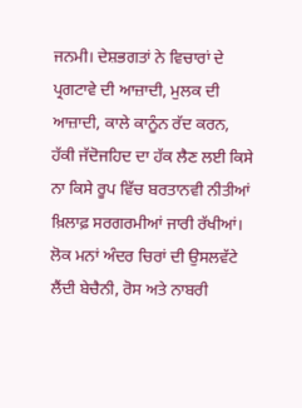ਜਨਮੀ। ਦੇਸ਼ਭਗਤਾਂ ਨੇ ਵਿਚਾਰਾਂ ਦੇ ਪ੍ਰਗਟਾਵੇ ਦੀ ਆਜ਼ਾਦੀ, ਮੁਲਕ ਦੀ ਆਜ਼ਾਦੀ, ਕਾਲੇ ਕਾਨੂੰਨ ਰੱਦ ਕਰਨ, ਹੱਕੀ ਜੱਦੋਜਹਿਦ ਦਾ ਹੱਕ ਲੈਣ ਲਈ ਕਿਸੇ ਨਾ ਕਿਸੇ ਰੂਪ ਵਿੱਚ ਬਰਤਾਨਵੀ ਨੀਤੀਆਂ ਖ਼ਿਲਾਫ਼ ਸਰਗਰਮੀਆਂ ਜਾਰੀ ਰੱਖੀਆਂ। ਲੋਕ ਮਨਾਂ ਅੰਦਰ ਚਿਰਾਂ ਦੀ ਉਸਲਵੱਟੇ ਲੈਂਦੀ ਬੇਚੈਨੀ, ਰੋਸ ਅਤੇ ਨਾਬਰੀ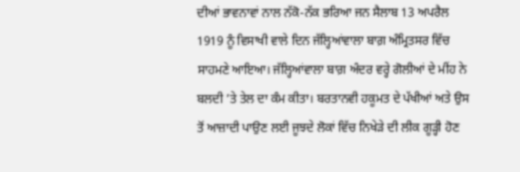ਦੀਆਂ ਭਾਵਨਾਵਾਂ ਨਾਲ ਨੱਕੋ-ਨੱਕ ਭਰਿਆ ਜਨ ਸੈਲਾਬ 13 ਅਪਰੈਲ 1919 ਨੂੰ ਵਿਸਾਖੀ ਵਾਲੇ ਦਿਨ ਜੱਲ੍ਹਿਆਂਵਾਲਾ ਬਾਗ਼ ਅੰਮ੍ਰਿਤਸਰ ਵਿੱਚ ਸਾਹਮਣੇ ਆਇਆ। ਜੱਲ੍ਹਿਆਂਵਾਲਾ ਬਾਗ਼ ਅੰਦਰ ਵਰ੍ਹੇ ਗੋਲੀਆਂ ਦੇ ਮੀਂਹ ਨੇ ਬਲਦੀ ’ਤੇ ਤੇਲ ਦਾ ਕੰਮ ਕੀਤਾ। ਬਰਤਾਨਵੀ ਹਕੂਮਤ ਦੇ ਪੱਖੀਆਂ ਅਤੇ ਉਸ ਤੋਂ ਆਜ਼ਾਦੀ ਪਾਉਣ ਲਈ ਜੂਝਦੇ ਲੋਕਾਂ ਵਿੱਚ ਨਿਖੇੜੇ ਦੀ ਲੀਕ ਗੂੜ੍ਹੀ ਹੋਣ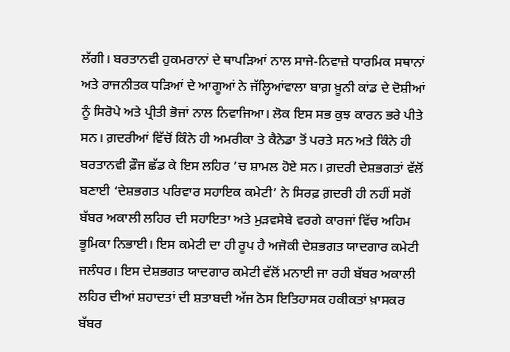ਲੱਗੀ। ਬਰਤਾਨਵੀ ਹੁਕਮਰਾਨਾਂ ਦੇ ਥਾਪੜਿਆਂ ਨਾਲ ਸਾਜੇ-ਨਿਵਾਜ਼ੇ ਧਾਰਮਿਕ ਸਥਾਨਾਂ ਅਤੇ ਰਾਜਨੀਤਕ ਧੜਿਆਂ ਦੇ ਆਗੂਆਂ ਨੇ ਜੱਲ੍ਹਿਆਂਵਾਲਾ ਬਾਗ਼ ਖ਼ੂਨੀ ਕਾਂਡ ਦੇ ਦੋਸ਼ੀਆਂ ਨੂੰ ਸਿਰੋਪੇ ਅਤੇ ਪ੍ਰੀਤੀ ਭੋਜਾਂ ਨਾਲ ਨਿਵਾਜਿਆ। ਲੋਕ ਇਸ ਸਭ ਕੁਝ ਕਾਰਨ ਭਰੇ ਪੀਤੇ ਸਨ। ਗ਼ਦਰੀਆਂ ਵਿੱਚੋਂ ਕਿੰਨੇ ਹੀ ਅਮਰੀਕਾ ਤੇ ਕੈਨੇਡਾ ਤੋਂ ਪਰਤੇ ਸਨ ਅਤੇ ਕਿੰਨੇ ਹੀ ਬਰਤਾਨਵੀ ਫ਼ੌਜ ਛੱਡ ਕੇ ਇਸ ਲਹਿਰ ’ਚ ਸ਼ਾਮਲ ਹੋਏ ਸਨ। ਗ਼ਦਰੀ ਦੇਸ਼ਭਗਤਾਂ ਵੱਲੋਂ ਬਣਾਈ ‘ਦੇਸ਼ਭਗਤ ਪਰਿਵਾਰ ਸਹਾਇਕ ਕਮੇਟੀ’ ਨੇ ਸਿਰਫ਼ ਗ਼ਦਰੀ ਹੀ ਨਹੀਂ ਸਗੋਂ ਬੱਬਰ ਅਕਾਲੀ ਲਹਿਰ ਦੀ ਸਹਾਇਤਾ ਅਤੇ ਮੁੜਵਸੇਬੇ ਵਰਗੇ ਕਾਰਜਾਂ ਵਿੱਚ ਅਹਿਮ ਭੂਮਿਕਾ ਨਿਭਾਈ। ਇਸ ਕਮੇਟੀ ਦਾ ਹੀ ਰੂਪ ਹੈ ਅਜੋਕੀ ਦੇਸ਼ਭਗਤ ਯਾਦਗਾਰ ਕਮੇਟੀ ਜਲੰਧਰ। ਇਸ ਦੇਸ਼ਭਗਤ ਯਾਦਗਾਰ ਕਮੇਟੀ ਵੱਲੋਂ ਮਨਾਈ ਜਾ ਰਹੀ ਬੱਬਰ ਅਕਾਲੀ ਲਹਿਰ ਦੀਆਂ ਸ਼ਹਾਦਤਾਂ ਦੀ ਸ਼ਤਾਬਦੀ ਅੱਜ ਠੋਸ ਇਤਿਹਾਸਕ ਹਕੀਕਤਾਂ ਖ਼ਾਸਕਰ ਬੱਬਰ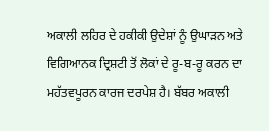ਅਕਾਲੀ ਲਹਿਰ ਦੇ ਹਕੀਕੀ ਉਦੇਸ਼ਾਂ ਨੂੰ ਉਘਾੜਨ ਅਤੇ ਵਿਗਿਆਨਕ ਦ੍ਰਿਸ਼ਟੀ ਤੋਂ ਲੋਕਾਂ ਦੇ ਰੂ-ਬ-ਰੂ ਕਰਨ ਦਾ ਮਹੱਤਵਪੂਰਨ ਕਾਰਜ ਦਰਪੇਸ਼ ਹੈ। ਬੱਬਰ ਅਕਾਲੀ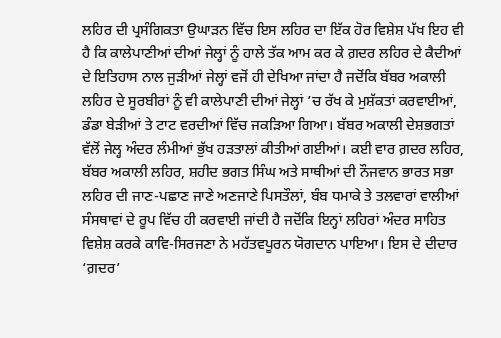ਲਹਿਰ ਦੀ ਪ੍ਰਸੰਗਿਕਤਾ ਉਘਾੜਨ ਵਿੱਚ ਇਸ ਲਹਿਰ ਦਾ ਇੱਕ ਹੋਰ ਵਿਸ਼ੇਸ਼ ਪੱਖ ਇਹ ਵੀ ਹੈ ਕਿ ਕਾਲੇਪਾਣੀਆਂ ਦੀਆਂ ਜੇਲ੍ਹਾਂ ਨੂੰ ਹਾਲੇ ਤੱਕ ਆਮ ਕਰ ਕੇ ਗ਼ਦਰ ਲਹਿਰ ਦੇ ਕੈਦੀਆਂ ਦੇ ਇਤਿਹਾਸ ਨਾਲ ਜੁੜੀਆਂ ਜੇਲ੍ਹਾਂ ਵਜੋਂ ਹੀ ਦੇਖਿਆ ਜਾਂਦਾ ਹੈ ਜਦੋਂਕਿ ਬੱਬਰ ਅਕਾਲੀ ਲਹਿਰ ਦੇ ਸੂਰਬੀਰਾਂ ਨੂੰ ਵੀ ਕਾਲੇਪਾਣੀ ਦੀਆਂ ਜੇਲ੍ਹਾਂ ’ਚ ਰੱਖ ਕੇ ਮੁਸ਼ੱਕਤਾਂ ਕਰਵਾਈਆਂ, ਡੰਡਾ ਬੇੜੀਆਂ ਤੇ ਟਾਟ ਵਰਦੀਆਂ ਵਿੱਚ ਜਕੜਿਆ ਗਿਆ। ਬੱਬਰ ਅਕਾਲੀ ਦੇਸ਼ਭਗਤਾਂ ਵੱਲੋਂ ਜੇਲ੍ਹ ਅੰਦਰ ਲੰਮੀਆਂ ਭੁੱਖ ਹੜਤਾਲਾਂ ਕੀਤੀਆਂ ਗਈਆਂ। ਕਈ ਵਾਰ ਗ਼ਦਰ ਲਹਿਰ, ਬੱਬਰ ਅਕਾਲੀ ਲਹਿਰ, ਸ਼ਹੀਦ ਭਗਤ ਸਿੰਘ ਅਤੇ ਸਾਥੀਆਂ ਦੀ ਨੌਜਵਾਨ ਭਾਰਤ ਸਭਾ ਲਹਿਰ ਦੀ ਜਾਣ-ਪਛਾਣ ਜਾਣੇ ਅਣਜਾਣੇ ਪਿਸਤੌਲਾਂ, ਬੰਬ ਧਮਾਕੇ ਤੇ ਤਲਵਾਰਾਂ ਵਾਲੀਆਂ ਸੰਸਥਾਵਾਂ ਦੇ ਰੂਪ ਵਿੱਚ ਹੀ ਕਰਵਾਈ ਜਾਂਦੀ ਹੈ ਜਦੋਂਕਿ ਇਨ੍ਹਾਂ ਲਹਿਰਾਂ ਅੰਦਰ ਸਾਹਿਤ ਵਿਸ਼ੇਸ਼ ਕਰਕੇ ਕਾਵਿ-ਸਿਰਜਣਾ ਨੇ ਮਹੱਤਵਪੂਰਨ ਯੋਗਦਾਨ ਪਾਇਆ। ਇਸ ਦੇ ਦੀਦਾਰ ‘ਗ਼ਦਰ’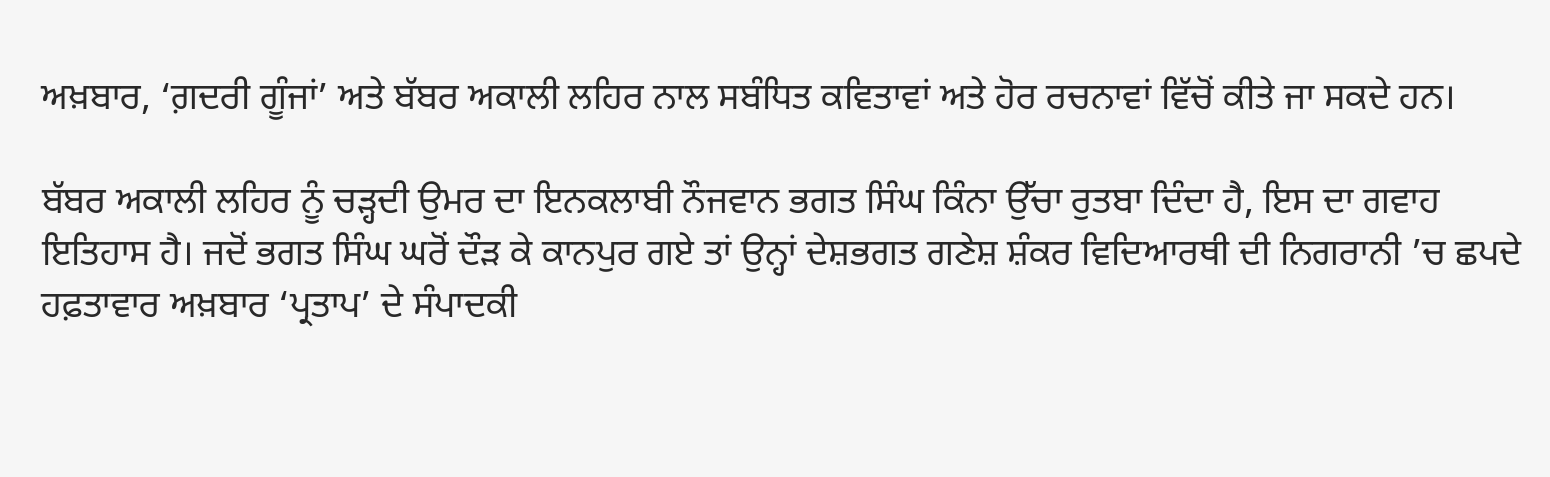ਅਖ਼ਬਾਰ, ‘ਗ਼ਦਰੀ ਗੂੰਜਾਂ’ ਅਤੇ ਬੱਬਰ ਅਕਾਲੀ ਲਹਿਰ ਨਾਲ ਸਬੰਧਿਤ ਕਵਿਤਾਵਾਂ ਅਤੇ ਹੋਰ ਰਚਨਾਵਾਂ ਵਿੱਚੋਂ ਕੀਤੇ ਜਾ ਸਕਦੇ ਹਨ।

ਬੱਬਰ ਅਕਾਲੀ ਲਹਿਰ ਨੂੰ ਚੜ੍ਹਦੀ ਉਮਰ ਦਾ ਇਨਕਲਾਬੀ ਨੌਜਵਾਨ ਭਗਤ ਸਿੰਘ ਕਿੰਨਾ ਉੱਚਾ ਰੁਤਬਾ ਦਿੰਦਾ ਹੈ, ਇਸ ਦਾ ਗਵਾਹ ਇਤਿਹਾਸ ਹੈ। ਜਦੋਂ ਭਗਤ ਸਿੰਘ ਘਰੋਂ ਦੌੜ ਕੇ ਕਾਨਪੁਰ ਗਏ ਤਾਂ ਉਨ੍ਹਾਂ ਦੇਸ਼ਭਗਤ ਗਣੇਸ਼ ਸ਼ੰਕਰ ਵਿਦਿਆਰਥੀ ਦੀ ਨਿਗਰਾਨੀ ’ਚ ਛਪਦੇ ਹਫ਼ਤਾਵਾਰ ਅਖ਼ਬਾਰ ‘ਪ੍ਰਤਾਪ’ ਦੇ ਸੰਪਾਦਕੀ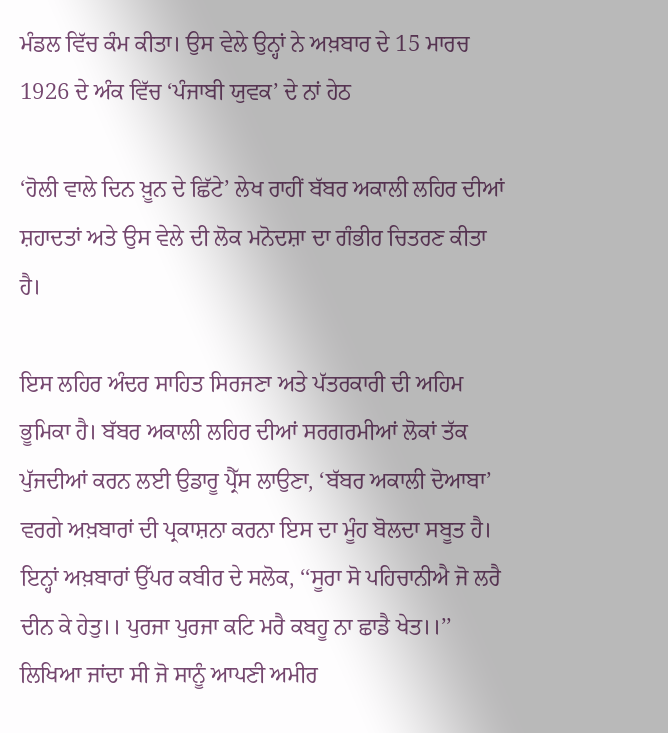ਮੰਡਲ ਵਿੱਚ ਕੰਮ ਕੀਤਾ। ਉਸ ਵੇਲੇ ਉਨ੍ਹਾਂ ਨੇ ਅਖ਼ਬਾਰ ਦੇ 15 ਮਾਰਚ 1926 ਦੇ ਅੰਕ ਵਿੱਚ ‘ਪੰਜਾਬੀ ਯੁਵਕ’ ਦੇ ਨਾਂ ਹੇਠ

‘ਹੋਲੀ ਵਾਲੇ ਦਿਨ ਖ਼ੂਨ ਦੇ ਛਿੱਟੇ’ ਲੇਖ ਰਾਹੀਂ ਬੱਬਰ ਅਕਾਲੀ ਲਹਿਰ ਦੀਆਂ ਸ਼ਹਾਦਤਾਂ ਅਤੇ ਉਸ ਵੇਲੇ ਦੀ ਲੋਕ ਮਨੋਦਸ਼ਾ ਦਾ ਗੰਭੀਰ ਚਿਤਰਣ ਕੀਤਾ ਹੈ।

ਇਸ ਲਹਿਰ ਅੰਦਰ ਸਾਹਿਤ ਸਿਰਜਣਾ ਅਤੇ ਪੱਤਰਕਾਰੀ ਦੀ ਅਹਿਮ ਭੂਮਿਕਾ ਹੈ। ਬੱਬਰ ਅਕਾਲੀ ਲਹਿਰ ਦੀਆਂ ਸਰਗਰਮੀਆਂ ਲੋਕਾਂ ਤੱਕ ਪੁੱਜਦੀਆਂ ਕਰਨ ਲਈ ਉਡਾਰੂ ਪ੍ਰੈੱਸ ਲਾਉਣਾ, ‘ਬੱਬਰ ਅਕਾਲੀ ਦੋਆਬਾ’ ਵਰਗੇ ਅਖ਼ਬਾਰਾਂ ਦੀ ਪ੍ਰਕਾਸ਼ਨਾ ਕਰਨਾ ਇਸ ਦਾ ਮੂੰਹ ਬੋਲਦਾ ਸਬੂਤ ਹੈ। ਇਨ੍ਹਾਂ ਅਖ਼ਬਾਰਾਂ ਉੱਪਰ ਕਬੀਰ ਦੇ ਸਲੋਕ, ‘‘ਸੂਰਾ ਸੋ ਪਹਿਚਾਨੀਐ ਜੋ ਲਰੈ ਦੀਨ ਕੇ ਹੇਤੁ।। ਪੁਰਜਾ ਪੁਰਜਾ ਕਟਿ ਮਰੈ ਕਬਹੂ ਨਾ ਛਾਡੈ ਖੇਤ।।’’ ਲਿਖਿਆ ਜਾਂਦਾ ਸੀ ਜੋ ਸਾਨੂੰ ਆਪਣੀ ਅਮੀਰ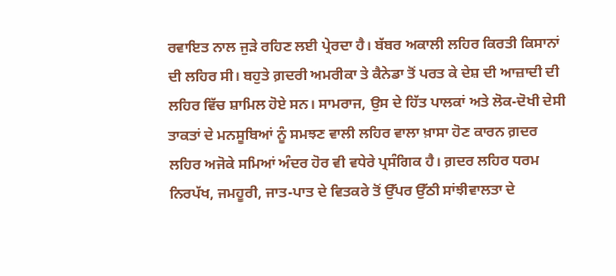ਰਵਾਇਤ ਨਾਲ ਜੁੜੇ ਰਹਿਣ ਲਈ ਪ੍ਰੇਰਦਾ ਹੈ। ਬੱਬਰ ਅਕਾਲੀ ਲਹਿਰ ਕਿਰਤੀ ਕਿਸਾਨਾਂ ਦੀ ਲਹਿਰ ਸੀ। ਬਹੁਤੇ ਗ਼ਦਰੀ ਅਮਰੀਕਾ ਤੇ ਕੈਨੇਡਾ ਤੋਂ ਪਰਤ ਕੇ ਦੇਸ਼ ਦੀ ਆਜ਼ਾਦੀ ਦੀ ਲਹਿਰ ਵਿੱਚ ਸ਼ਾਮਿਲ ਹੋਏ ਸਨ। ਸਾਮਰਾਜ, ਉਸ ਦੇ ਹਿੱਤ ਪਾਲਕਾਂ ਅਤੇ ਲੋਕ-ਦੋਖੀ ਦੇਸੀ ਤਾਕਤਾਂ ਦੇ ਮਨਸੂਬਿਆਂ ਨੂੰ ਸਮਝਣ ਵਾਲੀ ਲਹਿਰ ਵਾਲਾ ਖ਼ਾਸਾ ਹੋਣ ਕਾਰਨ ਗ਼ਦਰ ਲਹਿਰ ਅਜੋਕੇ ਸਮਿਆਂ ਅੰਦਰ ਹੋਰ ਵੀ ਵਧੇਰੇ ਪ੍ਰਸੰਗਿਕ ਹੈ। ਗ਼ਦਰ ਲਹਿਰ ਧਰਮ ਨਿਰਪੱਖ, ਜਮਹੂਰੀ, ਜਾਤ-ਪਾਤ ਦੇ ਵਿਤਕਰੇ ਤੋਂ ਉੱਪਰ ਉੱਠੀ ਸਾਂਝੀਵਾਲਤਾ ਦੇ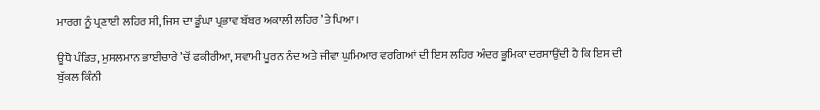ਮਾਰਗ ਨੂੰ ਪ੍ਰਣਾਈ ਲਹਿਰ ਸੀ, ਜਿਸ ਦਾ ਡੂੰਘਾ ਪ੍ਰਭਾਵ ਬੱਬਰ ਅਕਾਲੀ ਲਹਿਰ ’ਤੇ ਪਿਆ।

ਊਧੋ ਪੰਡਿਤ, ਮੁਸਲਮਾਨ ਭਾਈਚਾਰੇ ’ਚੋਂ ਫਕੀਰੀਆ, ਸਵਾਮੀ ਪੂਰਨ ਨੰਦ ਅਤੇ ਜੀਵਾ ਘੁਮਿਆਰ ਵਰਗਿਆਂ ਦੀ ਇਸ ਲਹਿਰ ਅੰਦਰ ਭੂਮਿਕਾ ਦਰਸਾਉਂਦੀ ਹੈ ਕਿ ਇਸ ਦੀ ਬੁੱਕਲ ਕਿੰਨੀ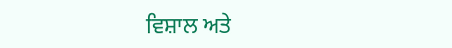ਵਿਸ਼ਾਲ ਅਤੇ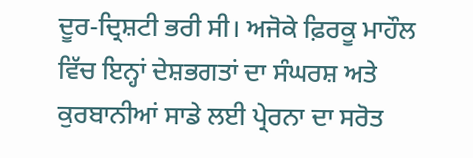ਦੂਰ-ਦ੍ਰਿਸ਼ਟੀ ਭਰੀ ਸੀ। ਅਜੋਕੇ ਫ਼ਿਰਕੂ ਮਾਹੌਲ ਵਿੱਚ ਇਨ੍ਹਾਂ ਦੇਸ਼ਭਗਤਾਂ ਦਾ ਸੰਘਰਸ਼ ਅਤੇ ਕੁਰਬਾਨੀਆਂ ਸਾਡੇ ਲਈ ਪ੍ਰੇਰਨਾ ਦਾ ਸਰੋਤ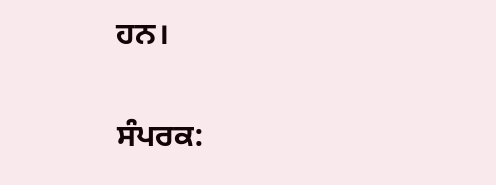ਹਨ।

ਸੰਪਰਕ: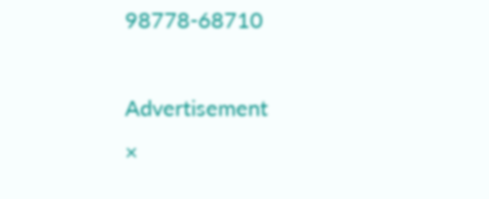98778-68710

Advertisement
×